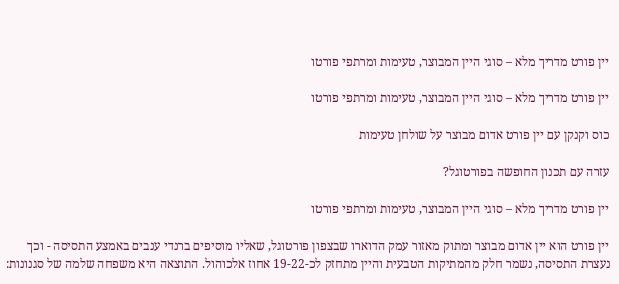יין פורט מדריך מלא – סוגי היין המבוצר, טעימות ומרתפי פורטו

יין פורט מדריך מלא – סוגי היין המבוצר, טעימות ומרתפי פורטו

כוס וקנקן עם יין פורט אדום מבוצר על שולחן טעימות

עזרה עם תכנון החופשה בפורטוגל?

יין פורט מדריך מלא – סוגי היין המבוצר, טעימות ומרתפי פורטו

יין פורט הוא יין אדום מבוצר ומתוק מאזור עמק הדוארו שבצפון פורטוגל, שאליו מוסיפים ברנדי ענבים באמצע התסיסה - וכך נעצרת התסיסה, נשמר חלק מהמתיקות הטבעית והיין מתחזק לכ-19-22 אחוז אלכוהול. התוצאה היא משפחה שלמה של סגנונות: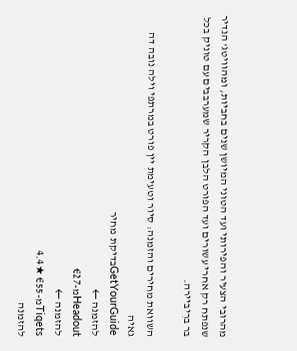מהרובי הצעיר והפירותי ועד הטוני המיושן שנים בחביות, ומהוויטג' הנדיר שנפתח רק אחרי עשורים ועד הפורט הלבן הקריר שמערבבים עם טוניק בכל בר ברִיביירה.

השוואת מחירים והזמנה: סיור וטעימת יין פורט במרתפי וילה נובה דה גאיה
GetYourGuideבדיקת מחיר
להזמנה ←
Headoutמ-€27
להזמנה ←
Tiqetsמ-€55 ★4.4
להזמנה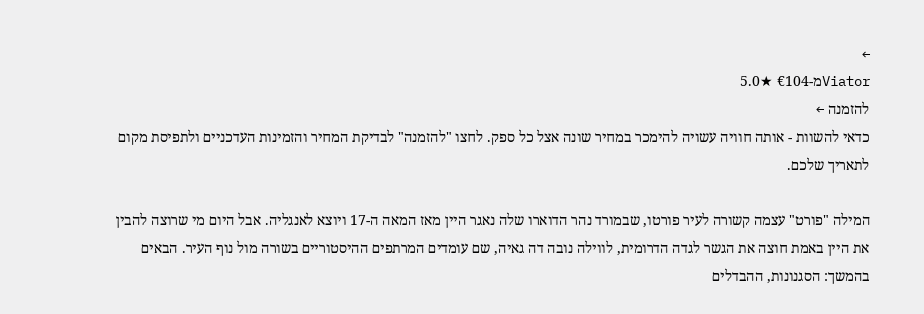←
Viatorמ-€104 ★5.0
להזמנה ←
כדאי להשוות - אותה חוויה עשויה להימכר במחיר שונה אצל כל ספק. לחצו "להזמנה" לבדיקת המחיר והזמינות העדכניים ולתפיסת מקום לתאריך שלכם.

המילה "פורט" עצמה קשורה לעיר פורטו, שבמורד נהר הדוארו שלה נאגר היין מאז המאה ה-17 ויוצא לאנגליה. אבל היום מי שרוצה להבין את היין באמת חוצה את הגשר לגדה הדרומית, לווילה נובה דה גאיה, שם עומדים המרתפים ההיסטוריים בשורה מול נוף העיר. הבאים בהמשך: הסגנונות, ההבדלים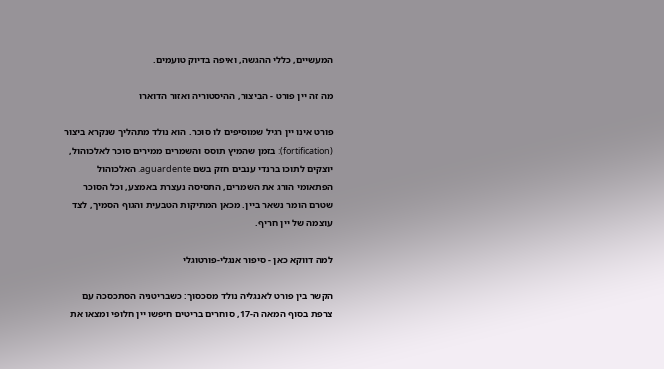המעשיים, כללי ההגשה, ואיפה בדיוק טועמים.

מה זה יין פורט - הבִיצוּר, ההיסטוריה ואזור הדוארו

פורט אינו יין רגיל שמוסיפים לו סוכר. הוא נולד מתהליך שנקרא ביצוּר (fortification): בזמן שהמיץ תוסס והשמרים ממירים סוכר לאלכוהול, יוצקים לתוכו ברנדי ענבים חזק בשם aguardente. האלכוהול הפתאומי הורג את השמרים, התסיסה נעצרת באמצע, וכל הסוכר שטרם הומר נשאר ביין. מכאן המתיקות הטבעית והגוף הסמיך, לצד עוצמה של יין חריף.

למה דווקא כאן - סיפור אנגלי-פורטוגלי

הקשר בין פורט לאנגליה נולד מסכסוך: כשבריטניה הסתכסכה עם צרפת בסוף המאה ה-17, סוחרים בריטים חיפשו יין חלופי ומצאו את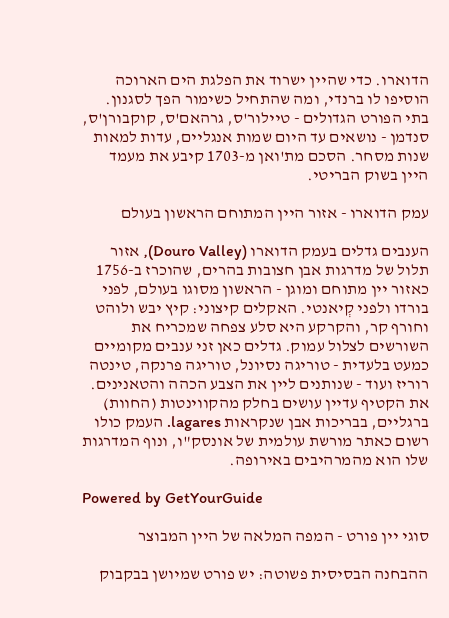הדוארו. כדי שהיין ישרוד את הפלגת הים הארוכה הוסיפו לו ברנדי, ומה שהתחיל כשימור הפך לסגנון. בתי הפורט הגדולים - טיילור'ס, גרהאם'ס, קוקבורן'ס, סנדמן - נושאים עד היום שמות אנגליים, עדות למאות שנות מסחר. הסכם מת'ואן מ-1703 קיבע את מעמד היין בשוק הבריטי.

עמק הדוארו - אזור היין המתוחם הראשון בעולם

הענבים גדלים בעמק הדוארו (Douro Valley), אזור תלול של מדרגות אבן חצובות בהרים, שהוכרז ב-1756 כאזור יין מתוחם ומוגן - הראשון מסוגו בעולם, לפני בורדו ולפני קְיאנטי. האקלים קיצוני: קיץ יבש ולוהט וחורף קר, והקרקע היא סלע צפחה שמכריח את השורשים לצלול עמוק. גדלים כאן זני ענבים מקומיים כמעט בלעדית - טוריגה נסיונל, טוריגה פרנקה, טינטה רוריז ועוד - שנותנים ליין את הצבע הכהה והטאנינים. את הקטיף עדיין עושים בחלק מהקווינטות (החוות) ברגליים, בבריכות אבן שנקראות lagares. העמק כולו רשום כאתר מורשת עולמית של אונסק"ו, ונוף המדרגות שלו הוא מהמרהיבים באירופה.

Powered by GetYourGuide

סוגי יין פורט - המפה המלאה של היין המבוצר

ההבחנה הבסיסית פשוטה: יש פורט שמיושן בבקבוק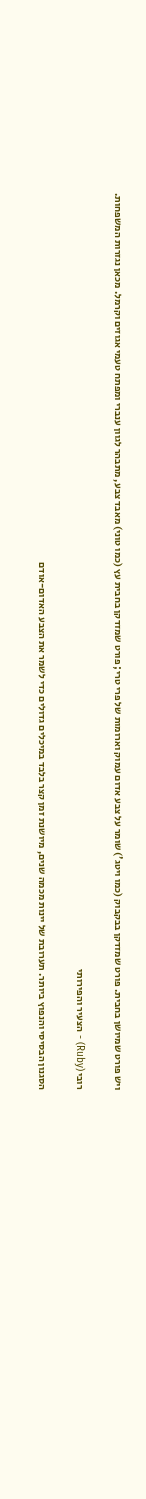ויש פורט שמיושן בחבית. פורט שמזדקן בבקבוק (כמו ויטג') שומר על צבע אדום עמוק וארומות של פרי טרי; פורט שמזדקן בחבית עץ (כמו טוני) מאבד צבע, מתבהר לגוון ענברי ומפתח טעמי אגוזים וקרמל. מכאן נגזרות המשפחות.

רובי (Ruby) - הצעיר והפירותי

הסגנון הבסיסי והנפוץ ביותר. תערובת של יינות מכמה שנים, מיושנת זמן קצר בלבד במיכלים גדולים כדי לשמר את הצבע האדום-אודם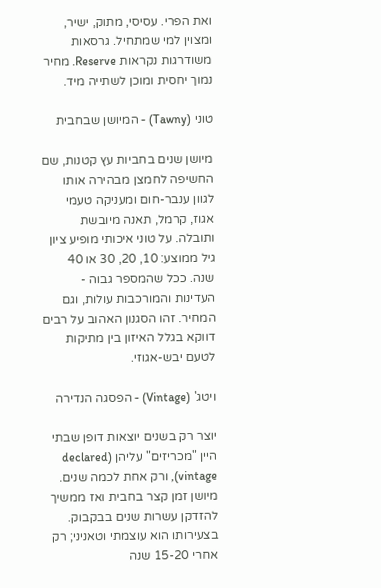ואת הפרי. עסיסי, מתוק, ישיר, ומצוין למי שמתחיל. גרסאות משודרגות נקראות Reserve. מחיר נמוך יחסית ומוכן לשתייה מיד.

טוני (Tawny) - המיושן שבחבית

מיושן שנים בחביות עץ קטנות, שם החשיפה לחמצן מבהירה אותו לגוון ענבר-חום ומעניקה טעמי אגוז, קרמל, תאנה מיובשת ותובלה. על טוני איכותי מופיע ציון גיל ממוצע: 10, 20, 30 או 40 שנה. ככל שהמספר גבוה - העדינות והמורכבות עולות, וגם המחיר. זהו הסגנון האהוב על רבים דווקא בגלל האיזון בין מתיקות לטעם יבש-אגוזי.

ויטג' (Vintage) - הפסגה הנדירה

יוצר רק בשנים יוצאות דופן שבתי היין "מכריזים" עליהן (declared vintage), ורק אחת לכמה שנים. מיושן זמן קצר בחבית ואז ממשיך להזדקן עשרות שנים בבקבוק. בצעירותו הוא עוצמתי וטאניני; רק אחרי 15-20 שנה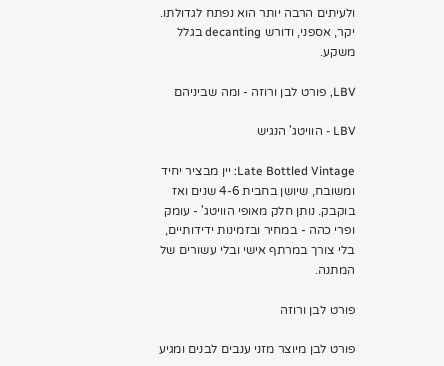ולעיתים הרבה יותר הוא נפתח לגדולתו. יקר, אספני, ודורש decanting בגלל משקע.

LBV, פורט לבן ורוזה - ומה שביניהם

LBV - הוויטג' הנגיש

Late Bottled Vintage: יין מבציר יחיד ומשובח, שיושן בחבית 4-6 שנים ואז בוקבק. נותן חלק מאופי הוויטג' - עומק ופרי כהה - במחיר ובזמינות ידידותיים, בלי צורך במרתף אישי ובלי עשורים של המתנה.

פורט לבן ורוזה

פורט לבן מיוצר מזני ענבים לבנים ומגיע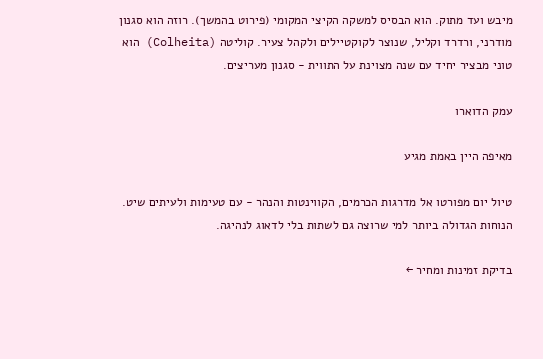מיבש ועד מתוק. הוא הבסיס למשקה הקיצי המקומי (פירוט בהמשך). רוזה הוא סגנון מודרני, ורדרד וקליל, שנוצר לקוקטיילים ולקהל צעיר. קוליטה (Colheita) הוא טוני מבציר יחיד עם שנה מצוינת על התווית - סגנון מעריצים.

עמק הדוארו

מאיפה היין באמת מגיע

טיול יום מפורטו אל מדרגות הכרמים, הקווינטות והנהר - עם טעימות ולעיתים שיט. הנוחות הגדולה ביותר למי שרוצה גם לשתות בלי לדאוג לנהיגה.

בדיקת זמינות ומחיר ←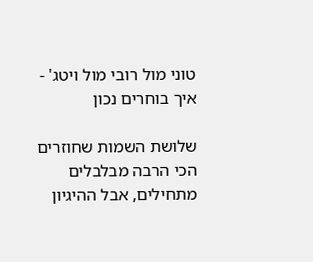טוני מול רובי מול ויטג' - איך בוחרים נכון

שלושת השמות שחוזרים הכי הרבה מבלבלים מתחילים, אבל ההיגיון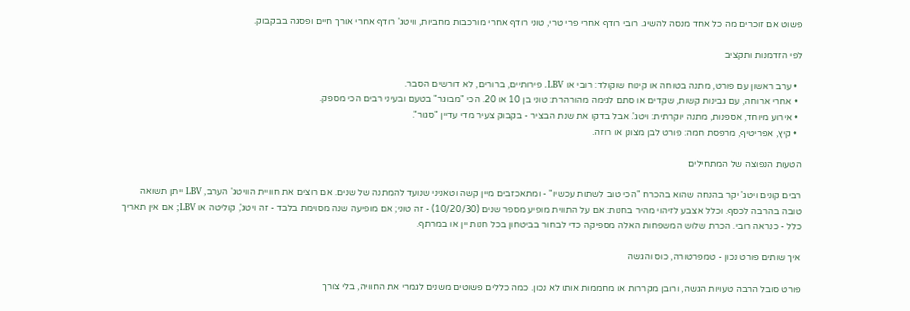פשוט אם זוכרים מה כל אחד מנסה להשיג. רובי רודף אחרי פרי טרי, טוני רודף אחרי מורכבות מחביות, וויטג' רודף אחרי אורך חיים ופסגה בבקבוק.

לפי הזדמנות ותקציב

  • ערב ראשון עם פורט, מתנה בטוחה או קינוח שוקולד: רובי או LBV. פירותיים, ברורים, לא דורשים הסבר.
  • אחרי ארוחה, עם גבינות קשות, שקדים או סתם לגימה מהורהרת: טוני בן 10 או 20. הכי "מבוגר" בטעם ובעיני רבים הכי מספק.
  • אירוע מיוחד, אספנות, מתנה יוקרתית: ויטג'. אבל בדקו את שנת הבציר - בקבוק צעיר מדי עדיין "סגור".
  • קיץ, אפריטיף, מרפסת חמה: פורט לבן מצונן או רוזה.

הטעות הנפוצה של המתחילים

רבים קונים ויטג' יקר בהנחה שהוא בהכרח "הכי טוב לשתות עכשיו" - ומתאכזבים מיין קשה וטאניני שנועד להמתנה של שנים. אם רוצים את חוויית הוויטג' הערב, LBV ייתן תשואה טובה בהרבה לכסף. וכלל אצבע לזיהוי מהיר בחנות: אם על התווית מופיע מספר שנים (10/20/30) - זה טוני; אם מופיעה שנה מסוימת בלבד - זה ויטג', קוליטה או LBV; אם אין תאריך כלל - כנראה רובי. הכרת שלוש המשפחות האלה מספיקה כדי לבחור בביטחון בכל חנות יין או במרתף.

איך שותים פורט נכון - טמפרטורה, כוס והגשה

פורט סובל הרבה טעויות הגשה, ורובן מקררות או מחממות אותו לא נכון. כמה כללים פשוטים משנים לגמרי את החוויה, בלי צורך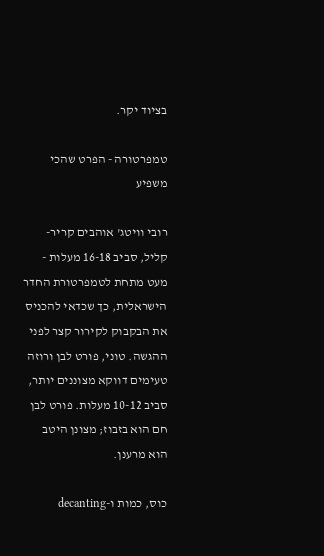בציוד יקר.

טמפרטורה - הפרט שהכי משפיע

רובי וויטג' אוהבים קריר-קליל, סביב 16-18 מעלות - מעט מתחת לטמפרטורת החדר הישראלית, כך שכדאי להכניס את הבקבוק לקירור קצר לפני ההגשה. טוני, פורט לבן ורוזה טעימים דווקא מצוננים יותר, סביב 10-12 מעלות. פורט לבן חם הוא בזבוז; מצונן היטב הוא מרענן.

כוס, כמות ו-decanting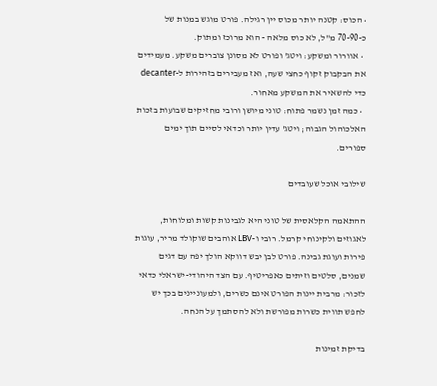• הכוס: קטנה יותר מכוס יין רגילה. פורט מוגש במנות של כ-70-90 מ"ל, לא כוס מלאה - הוא מרוכז ומתוק.
  • אוורור ומשקע: ויטג' ופורט לא מסונן צוברים משקע. מעמידים את הבקבוק זקוף כחצי שעה, ואז מעבירים בזהירות ל-decanter כדי להשאיר את המשקע מאחור.
  • כמה זמן נשמר פתוח: טוני מיושן ורובי מחזיקים שבועות בזכות האלכוהול הגבוה; ויטג' עדין יותר וכדאי לסיים תוך ימים ספורים.

שילובי אוכל שעובדים

ההתאמה הקלאסית של טוני היא לגבינות קשות ומלוחות, לאגוזים ולקינוחי קרמל. רובי ו-LBV אוהבים שוקולד מריר, עוגות פירות ועוגת גבינה. פורט לבן יבש דווקא הולך יפה עם דגים שמנים, סלטים וזיתים כאפריטיף. עם הצד היהודי-ישראלי כדאי לזכור: מרבית יינות הפורט אינם כשרים, ולמעוניינים בכך יש לחפש תווית כשרות מפורשת ולא להסתמך על הנחה.

בדיקת זמינות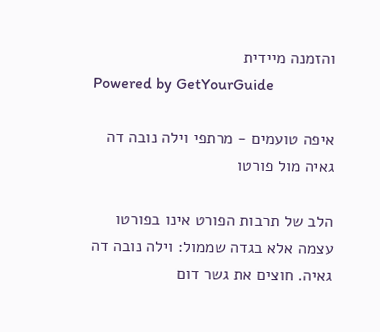והזמנה מיידית
Powered by GetYourGuide

איפה טועמים - מרתפי וילה נובה דה גאיה מול פורטו

הלב של תרבות הפורט אינו בפורטו עצמה אלא בגדה שממול: וילה נובה דה גאיה. חוצים את גשר דום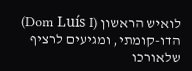לואיש הראשון (Dom Luís I) הדו-קומתי, ומגיעים לרציף שלאורכו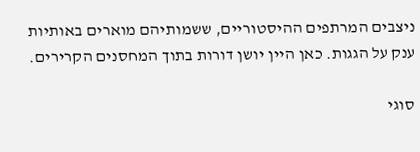ניצבים המרתפים ההיסטוריים, ששמותיהם מוארים באותיות ענק על הגגות. כאן היין יושן דורות בתוך המחסנים הקרירים.

סוגי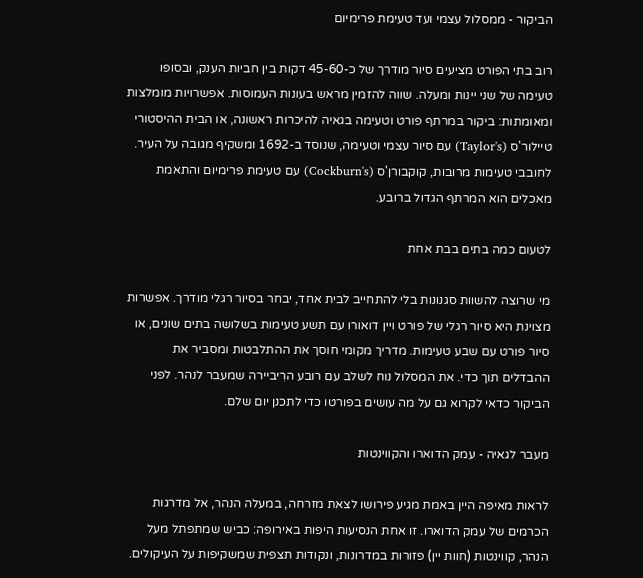הביקור - ממסלול עצמי ועד טעימת פרימיום

רוב בתי הפורט מציעים סיור מודרך של כ-45-60 דקות בין חביות הענק, ובסופו טעימה של שני יינות ומעלה. שווה להזמין מראש בעונות העמוסות. אפשרויות מומלצות ומאומתות: ביקור במרתף פורט וטעימה בגאיה להיכרות ראשונה, או הבית ההיסטורי טיילור'ס (Taylor's) עם סיור עצמי וטעימה, שנוסד ב-1692 ומשקיף מגובה על העיר. לחובבי טעימות מרובות, קוקבורן'ס (Cockburn's) עם טעימת פרימיום והתאמת מאכלים הוא המרתף הגדול ברובע.

לטעום כמה בתים בבת אחת

מי שרוצה להשוות סגנונות בלי להתחייב לבית אחד, יבחר בסיור רגלי מודרך. אפשרות מצוינת היא סיור רגלי של פורט ויין דואורו עם תשע טעימות בשלושה בתים שונים, או סיור פורט עם שבע טעימות. מדריך מקומי חוסך את ההתלבטות ומסביר את ההבדלים תוך כדי. את המסלול נוח לשלב עם רובע הרִיביירה שמעבר לנהר. לפני הביקור כדאי לקרוא גם על מה עושים בפורטו כדי לתכנן יום שלם.

מעבר לגאיה - עמק הדוארו והקווינטות

לראות מאיפה היין באמת מגיע פירושו לצאת מזרחה, במעלה הנהר, אל מדרגות הכרמים של עמק הדוארו. זו אחת הנסיעות היפות באירופה: כביש שמתפתל מעל הנהר, קווינטות (חוות יין) פזורות במדרונות, ונקודות תצפית שמשקיפות על העיקולים.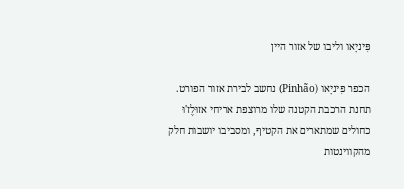פִּיניָאו וליבו של אזור היין

הכפר פִּיניָאו (Pinhão) נחשב לבירת אזור הפורט. תחנת הרכבת הקטנה שלו מרוצפת אריחי אזוּלֶז'וּ כחולים שמתארים את הקטיף, ומסביבו יושבות חלק מהקווינטות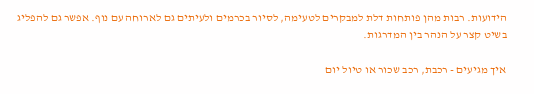הידועות. רבות מהן פותחות דלת למבקרים לטעימה, לסיור בכרמים ולעיתים גם לארוחה עם נוף. אפשר גם להפליג בשיט קצר על הנהר בין המדרגות.

איך מגיעים - רכבת, רכב שכור או טיול יום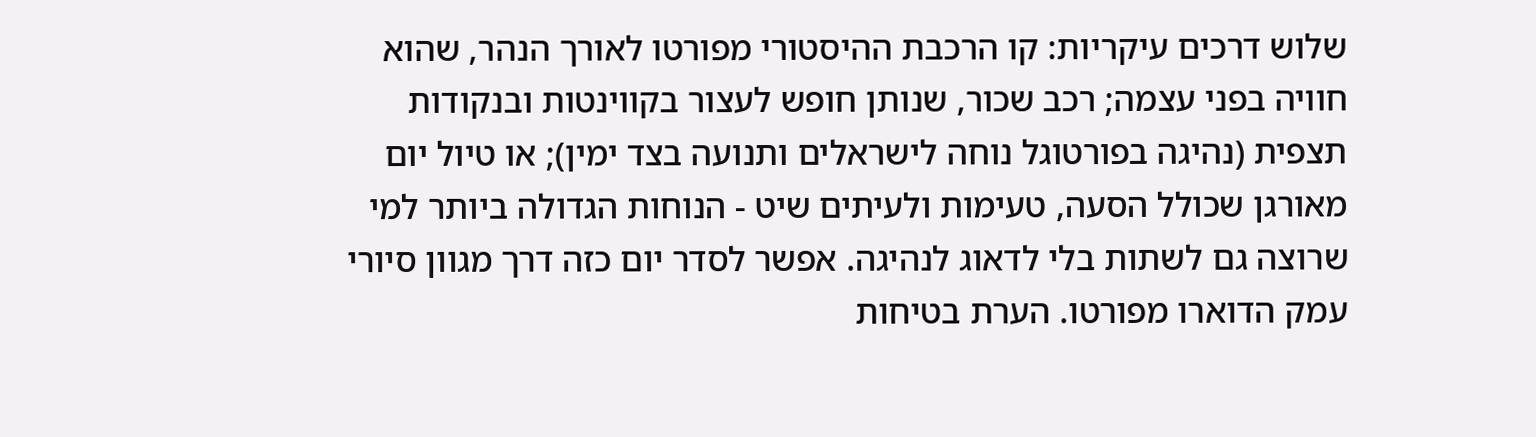שלוש דרכים עיקריות: קו הרכבת ההיסטורי מפורטו לאורך הנהר, שהוא חוויה בפני עצמה; רכב שכור, שנותן חופש לעצור בקווינטות ובנקודות תצפית (נהיגה בפורטוגל נוחה לישראלים ותנועה בצד ימין); או טיול יום מאורגן שכולל הסעה, טעימות ולעיתים שיט - הנוחות הגדולה ביותר למי שרוצה גם לשתות בלי לדאוג לנהיגה. אפשר לסדר יום כזה דרך מגוון סיורי עמק הדוארו מפורטו. הערת בטיחות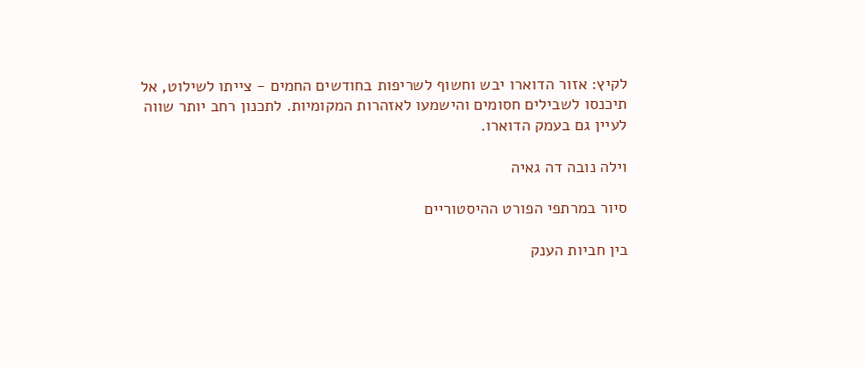לקיץ: אזור הדוארו יבש וחשוף לשריפות בחודשים החמים - צייתו לשילוט, אל תיכנסו לשבילים חסומים והישמעו לאזהרות המקומיות. לתכנון רחב יותר שווה לעיין גם בעמק הדוארו.

וילה נובה דה גאיה

סיור במרתפי הפורט ההיסטוריים

בין חביות הענק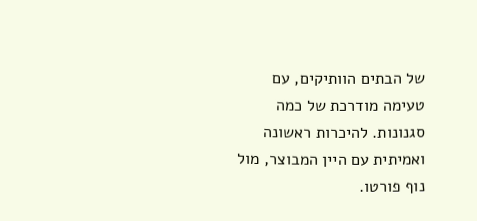של הבתים הוותיקים, עם טעימה מודרכת של כמה סגנונות. להיכרות ראשונה ואמיתית עם היין המבוצר, מול נוף פורטו.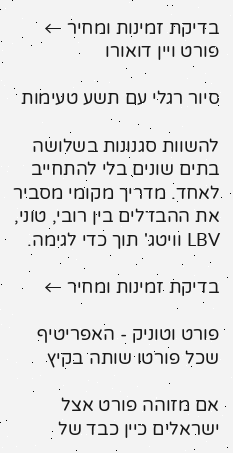בדיקת זמינות ומחיר ←
פורט ויין דואורו

סיור רגלי עם תשע טעימות

להשוות סגנונות בשלושה בתים שונים בלי להתחייב לאחד. מדריך מקומי מסביר את ההבדלים בין רובי, טוני, LBV וויטג' תוך כדי לגימה.

בדיקת זמינות ומחיר ←

פורט וטוניק - האפריטיף שכל פורטו שותה בקיץ

אם מזוהה פורט אצל ישראלים כיין כבד של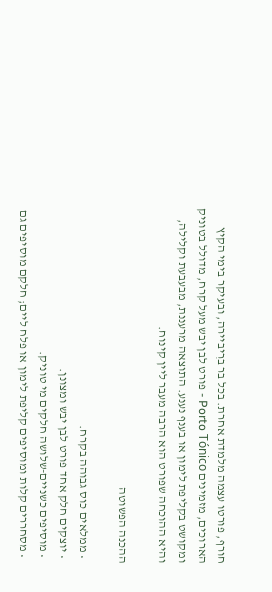חורף, פורטו עצמה מלמדת אחרת. בכל בר ברִיביירה, ובעיקר בימי הקיץ הארוכים, מזמינים Porto Tónico - פורט לבן יבש מעל קרח, מדולל בטוניק ומקושט בקליפת לימון או בענף נענע. התוצאה מרעננת, מבעבעת וקלילה, והיא ההוכחה שפורט הוא הרבה מעבר ליין קינוח.

ההכנה הפשוטה

  • ממלאים כוס גבוהה בקרח.
  • יוצקים חלק אחד פורט לבן יבש ומצונן.
  • מוסיפים כשניים-שלושה חלקים מי טוניק.
  • מסחררים קלות ומוסיפים קליפת לימון או פלח ליים; חלקם מוסיפים גם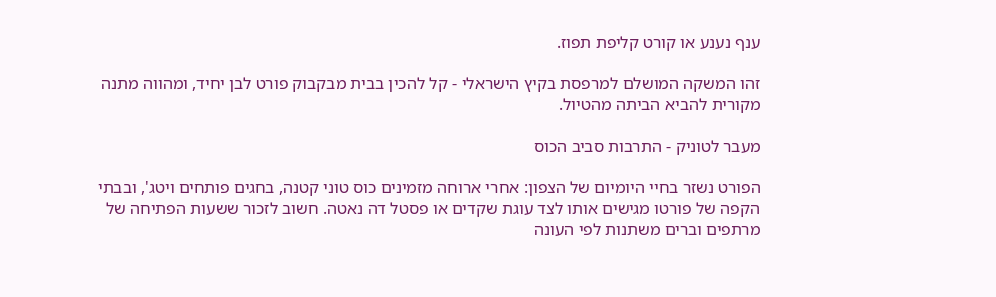ענף נענע או קורט קליפת תפוז.

זהו המשקה המושלם למרפסת בקיץ הישראלי - קל להכין בבית מבקבוק פורט לבן יחיד, ומהווה מתנה מקורית להביא הביתה מהטיול.

מעבר לטוניק - התרבות סביב הכוס

הפורט נשזר בחיי היומיום של הצפון: אחרי ארוחה מזמינים כוס טוני קטנה, בחגים פותחים ויטג', ובבתי הקפה של פורטו מגישים אותו לצד עוגת שקדים או פסטל דה נאטה. חשוב לזכור ששעות הפתיחה של מרתפים וברים משתנות לפי העונה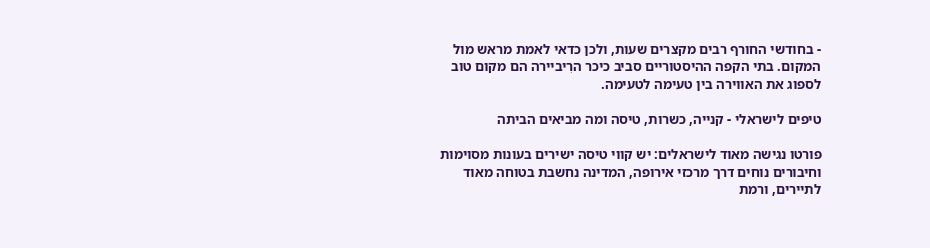- בחודשי החורף רבים מקצרים שעות, ולכן כדאי לאמת מראש מול המקום. בתי הקפה ההיסטוריים סביב כיכר הרִיביירה הם מקום טוב לספוג את האווירה בין טעימה לטעימה.

טיפים לישראלי - קנייה, כשרות, טיסה ומה מביאים הביתה

פורטו נגישה מאוד לישראלים: יש קווי טיסה ישירים בעונות מסוימות וחיבורים נוחים דרך מרכזי אירופה, המדינה נחשבת בטוחה מאוד לתיירים, ורמת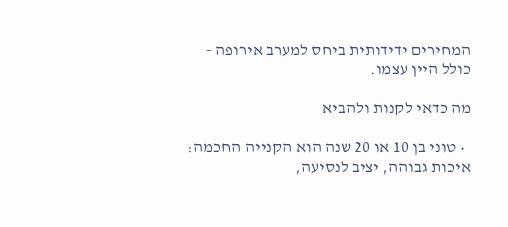המחירים ידידותית ביחס למערב אירופה - כולל היין עצמו.

מה כדאי לקנות ולהביא

  • טוני בן 10 או 20 שנה הוא הקנייה החכמה: איכות גבוהה, יציב לנסיעה,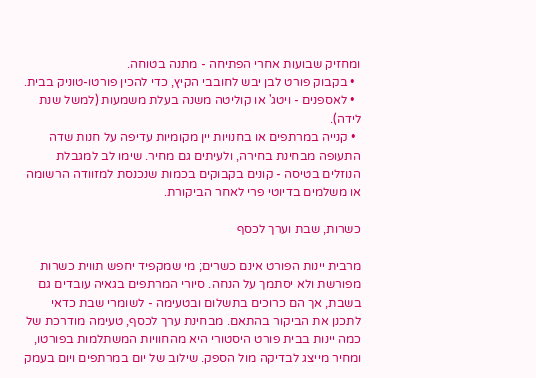ומחזיק שבועות אחרי הפתיחה - מתנה בטוחה.
  • בקבוק פורט לבן יבש לחובבי הקיץ, כדי להכין פורטו-טוניק בבית.
  • לאספנים - ויטג' או קוליטה משנה בעלת משמעות (למשל שנת לידה).
  • קנייה במרתפים או בחנויות יין מקומיות עדיפה על חנות שדה התעופה מבחינת בחירה, ולעיתים גם מחיר. שימו לב למגבלת הנוזלים בטיסה - קונים בקבוקים בכמות שנכנסת למזוודה הרשומה או משלמים בדיוטי פרי לאחר הביקורת.

כשרות, שבת וערך לכסף

מרבית יינות הפורט אינם כשרים; מי שמקפיד יחפש תווית כשרות מפורשת ולא יסתמך על הנחה. סיורי המרתפים בגאיה עובדים גם בשבת, אך הם כרוכים בתשלום ובטעימה - לשומרי שבת כדאי לתכנן את הביקור בהתאם. מבחינת ערך לכסף, טעימה מודרכת של כמה יינות בבית פורט היסטורי היא מהחוויות המשתלמות בפורטו, ומחיר מייצג לבדיקה מול הספק. שילוב של יום במרתפים ויום בעמק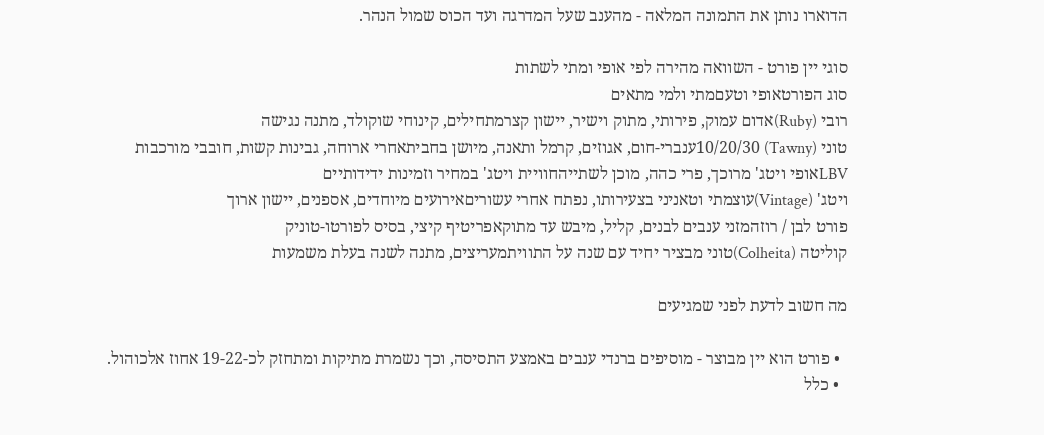הדוארו נותן את התמונה המלאה - מהענב שעל המדרגה ועד הכוס שמול הנהר.

סוגי יין פורט - השוואה מהירה לפי אופי ומתי לשתות
סוג הפורטאופי וטעםמתי ולמי מתאים
רובי (Ruby)אדום עמוק, פירותי, מתוק וישיר, יישון קצרמתחילים, קינוחי שוקולד, מתנה נגישה
טוני (Tawny) 10/20/30ענברי-חום, אגוזים, קרמל ותאנה, מיושן בחביתאחרי ארוחה, גבינות קשות, חובבי מורכבות
LBVאופי ויטג' מרוכך, פרי כהה, מוכן לשתייהחוויית ויטג' במחיר וזמינות ידידותיים
ויטג' (Vintage)עוצמתי וטאניני בצעירותו, נפתח אחרי עשוריםאירועים מיוחדים, אספנים, יישון ארוך
פורט לבן / רוזהמזני ענבים לבנים, קליל, מיבש עד מתוקאפריטיף קיצי, בסיס לפורטו-טוניק
קוליטה (Colheita)טוני מבציר יחיד עם שנה על התוויתמעריצים, מתנה לשנה בעלת משמעות

מה חשוב לדעת לפני שמגיעים

  • פורט הוא יין מבוצר - מוסיפים ברנדי ענבים באמצע התסיסה, וכך נשמרת מתיקות ומתחזק לכ-19-22 אחוז אלכוהול.
  • כלל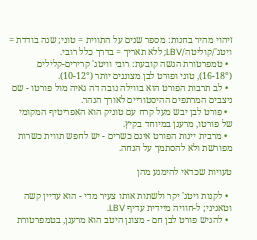זיהוי מהיר בחנות: מספר שנים על התווית = טוני; שנה בודדת = ויטג'/קוליטה/LBV; ללא תאריך = בדרך כלל רובי.
  • טמפרטורת הגשה קובעת: רובי וויטג' קרירים-קלילים (16-18°), טוני ופורט לבן מצוננים יותר (10-12°).
  • לב תרבות הפורט הוא בווילה נובה דה גאיה מול פורטו - שם ניצבים המרתפים ההיסטוריים לאורך הנהר.
  • פורט לבן יבש מעל קרח עם טוניק הוא האפריטיף המקומי של פורטו, מרענן במיוחד בקיץ.
  • מרבית יינות הפורט אינם כשרים - יש לחפש תווית כשרות מפורשת ולא להסתמך על הנחה.

טעויות שכדאי להימנע מהן

  • לקנות ויטג' יקר ולשתות אותו צעיר מדי - הוא עדיין קשה וטאניני; ל-חוויה מיידית עדיף LBV.
  • להגיש פורט לבן חם - מצונן היטב הוא מרענן, בטמפרטורת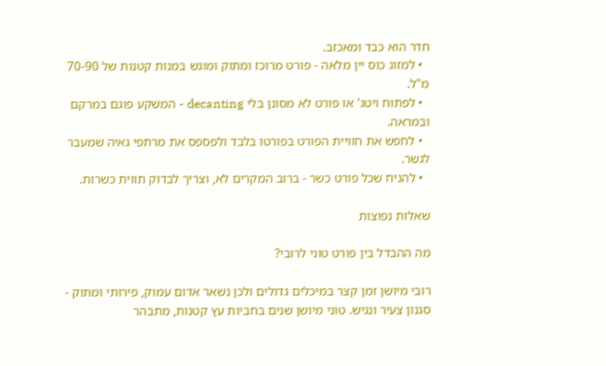חדר הוא כבד ומאכזב.
  • למזוג כוס יין מלאה - פורט מרוכז ומתוק ומוגש במנות קטנות של 70-90 מ"ל.
  • לפתוח ויטג' או פורט לא מסונן בלי decanting - המשקע פוגם במרקם ובמראה.
  • לחפש את חוויית הפורט בפורטו בלבד ולפספס את מרתפי גאיה שמעבר לגשר.
  • להניח שכל פורט כשר - ברוב המקרים לא, וצריך לבדוק תווית כשרות.

שאלות נפוצות

מה ההבדל בין פורט טוני לרובי?

רובי מיושן זמן קצר במיכלים גדולים ולכן נשאר אדום עמוק, פירותי ומתוק - סגנון צעיר ונגיש. טוני מיושן שנים בחביות עץ קטנות, מתבהר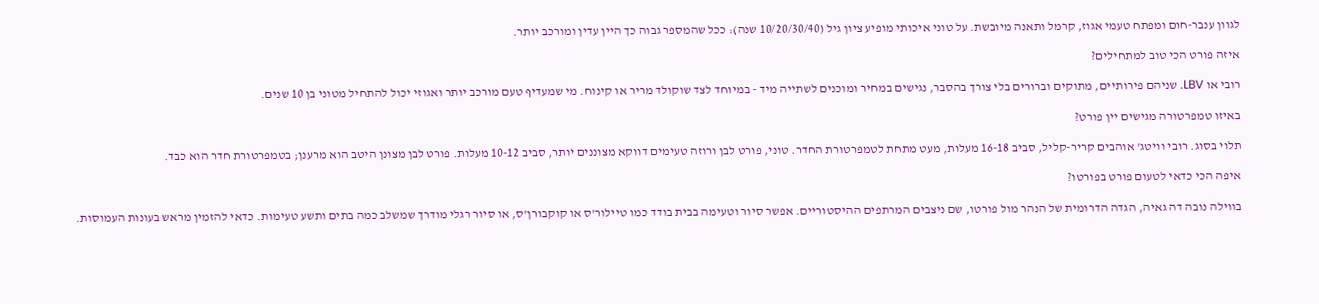לגוון ענבר-חום ומפתח טעמי אגוז, קרמל ותאנה מיובשת. על טוני איכותי מופיע ציון גיל (10/20/30/40 שנה): ככל שהמספר גבוה כך היין עדין ומורכב יותר.

איזה פורט הכי טוב למתחילים?

רובי או LBV. שניהם פירותיים, מתוקים וברורים בלי צורך בהסבר, נגישים במחיר ומוכנים לשתייה מיד - במיוחד לצד שוקולד מריר או קינוח. מי שמעדיף טעם מורכב יותר ואגוזי יכול להתחיל מטוני בן 10 שנים.

באיזו טמפרטורה מגישים יין פורט?

תלוי בסוג. רובי וויטג' אוהבים קריר-קליל, סביב 16-18 מעלות, מעט מתחת לטמפרטורת החדר. טוני, פורט לבן ורוזה טעימים דווקא מצוננים יותר, סביב 10-12 מעלות. פורט לבן מצונן היטב הוא מרענן; בטמפרטורת חדר הוא כבד.

איפה הכי כדאי לטעום פורט בפורטו?

בווילה נובה דה גאיה, הגדה הדרומית של הנהר מול פורטו, שם ניצבים המרתפים ההיסטוריים. אפשר סיור וטעימה בבית בודד כמו טיילור'ס או קוקבורן'ס, או סיור רגלי מודרך שמשלב כמה בתים ותשע טעימות. כדאי להזמין מראש בעונות העמוסות.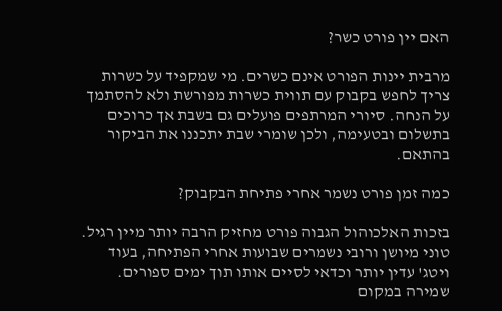האם יין פורט כשר?

מרבית יינות הפורט אינם כשרים. מי שמקפיד על כשרות צריך לחפש בקבוק עם תווית כשרות מפורשת ולא להסתמך על הנחה. סיורי המרתפים פועלים גם בשבת אך כרוכים בתשלום ובטעימה, ולכן שומרי שבת יתכננו את הביקור בהתאם.

כמה זמן פורט נשמר אחרי פתיחת הבקבוק?

בזכות האלכוהול הגבוה פורט מחזיק הרבה יותר מיין רגיל. טוני מיושן ורובי נשמרים שבועות אחרי הפתיחה, בעוד ויטג' עדין יותר וכדאי לסיים אותו תוך ימים ספורים. שמירה במקום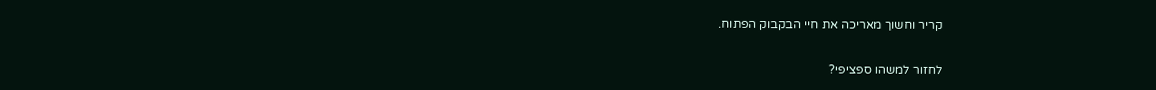קריר וחשוך מאריכה את חיי הבקבוק הפתוח.

לחזור למשהו ספציפי?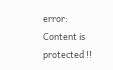error: Content is protected !!